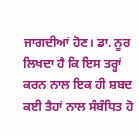ਜਾਗਦੀਆਂ ਹੋਣ। ਡਾ. ਨੂਰ ਲਿਖਦਾ ਹੈ ਕਿ ਇਸ ਤਰ੍ਹਾਂ ਕਰਨ ਨਾਲ ਇਕ ਹੀ ਸ਼ਬਦ ਕਈ ਤੈਹਾਂ ਨਾਲ ਸੰਬੰਧਿਤ ਹੋ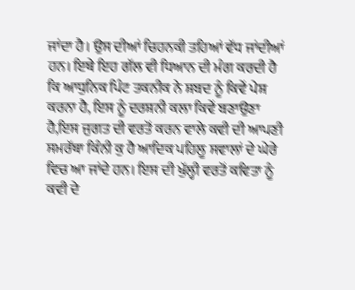ਜਾਂਦਾ ਹੈ। ਉਸ ਦੀਆਂ ਚਿਹਨਕੀ ਤਹਿਆਂ ਵੱਧ ਜਾਂਦੀਆਂ ਹਨ। ਇਥੇ ਇਹ ਗੱਲ ਵੀ ਧਿਆਨ ਦੀ ਮੰਗ ਕਰਦੀ ਹੈ ਕਿ ਆਧੁਨਿਕ ਪਿੰਟ ਤਕਨੀਕ ਨੇ ਸ਼ਬਦ ਨੂੰ ਕਿਵੇਂ ਪੇਸ਼ ਕਰਨਾ ਹੈ, ਇਸ ਨੂੰ ਦਰਸ਼ਨੀ ਕਲਾ ਕਿਵੇਂ ਬਣਾਉਣਾ ਹੈ,ਇਸ ਜੁਗਤ ਦੀ ਵਰਤੋਂ ਕਰਨ ਵਾਲੇ ਕਵੀ ਦੀ ਆਪਣੀ ਸਮਰੱਥਾ ਕਿੰਨੀ ਕੁ ਹੈ ਆਦਿਕ ਪਹਿਲੂ ਸਵਾਲਾਂ ਦੇ ਘੇਰੇ ਵਿਚ ਆ ਜਾਂਦੇ ਹਨ। ਇਸ ਦੀ ਖੁੱਲ੍ਹੀ ਵਰਤੋਂ ਕਵਿਤਾ ਨੂੰ ਕਵੀ ਦੇ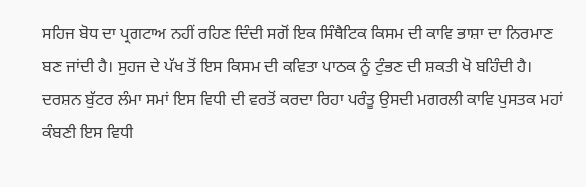ਸਹਿਜ ਬੋਧ ਦਾ ਪ੍ਰਗਟਾਅ ਨਹੀਂ ਰਹਿਣ ਦਿੰਦੀ ਸਗੋਂ ਇਕ ਸਿੰਥੈਟਿਕ ਕਿਸਮ ਦੀ ਕਾਵਿ ਭਾਸ਼ਾ ਦਾ ਨਿਰਮਾਣ ਬਣ ਜਾਂਦੀ ਹੈ। ਸੁਹਜ ਦੇ ਪੱਖ ਤੋਂ ਇਸ ਕਿਸਮ ਦੀ ਕਵਿਤਾ ਪਾਠਕ ਨੂੰ ਟੁੰਭਣ ਦੀ ਸ਼ਕਤੀ ਖੋ ਬਹਿੰਦੀ ਹੈ। ਦਰਸ਼ਨ ਬੁੱਟਰ ਲੰਮਾ ਸਮਾਂ ਇਸ ਵਿਧੀ ਦੀ ਵਰਤੋਂ ਕਰਦਾ ਰਿਹਾ ਪਰੰਤੂ ਉਸਦੀ ਮਗਰਲੀ ਕਾਵਿ ਪੁਸਤਕ ਮਹਾਂ ਕੰਬਣੀ ਇਸ ਵਿਧੀ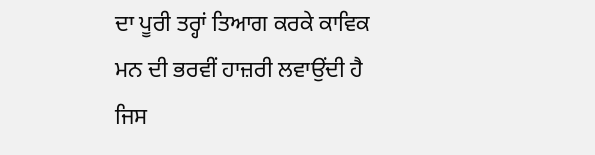ਦਾ ਪੂਰੀ ਤਰ੍ਹਾਂ ਤਿਆਗ ਕਰਕੇ ਕਾਵਿਕ ਮਨ ਦੀ ਭਰਵੀਂ ਹਾਜ਼ਰੀ ਲਵਾਉਂਦੀ ਹੈ ਜਿਸ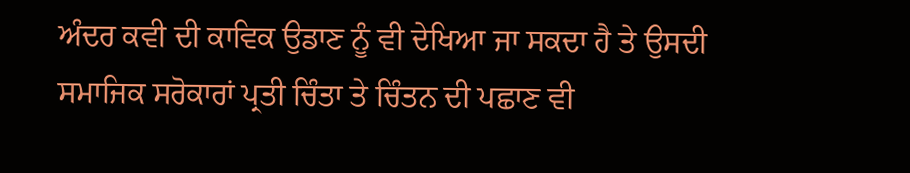ਅੰਦਰ ਕਵੀ ਦੀ ਕਾਵਿਕ ਉਡਾਣ ਨੂੰ ਵੀ ਦੇਖਿਆ ਜਾ ਸਕਦਾ ਹੈ ਤੇ ਉਸਦੀ ਸਮਾਜਿਕ ਸਰੋਕਾਰਾਂ ਪ੍ਰਤੀ ਚਿੰਤਾ ਤੇ ਚਿੰਤਨ ਦੀ ਪਛਾਣ ਵੀ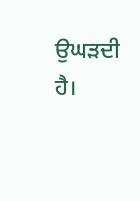ਉਘੜਦੀ ਹੈ।